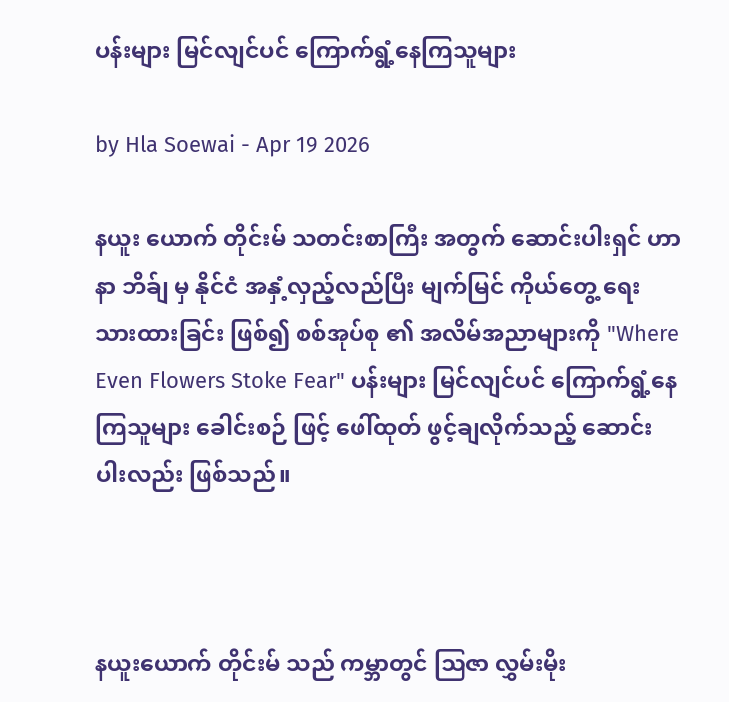ပန်းများ မြင်လျင်ပင် ကြောက်ရွံ့နေကြသူများ

by Hla Soewai - Apr 19 2026

နယူး ယောက် တိုင်းမ် သတင်းစာကြီး အတွက် ဆောင်းပါးရှင် ဟာနာ ဘိခ်ျ မှ နိုင်ငံ အနှံ့လှည့်လည်ပြီး မျက်မြင် ကိုယ်တွေ့ ရေးသားထားခြင်း ဖြစ်၍ စစ်အုပ်စု ၏ အလိမ်အညာများကို "Where Even Flowers Stoke Fear" ပန်းများ မြင်လျင်ပင် ကြောက်ရွံ့နေကြသူများ ခေါင်းစဉ် ဖြင့် ဖေါ်ထုတ် ဖွင့်ချလိုက်သည့် ဆောင်းပါးလည်း ဖြစ်သည်။



နယူးယောက် တိုင်းမ် သည် ကမ္ဘာတွင် ဩဇာ လွှမ်းမိုး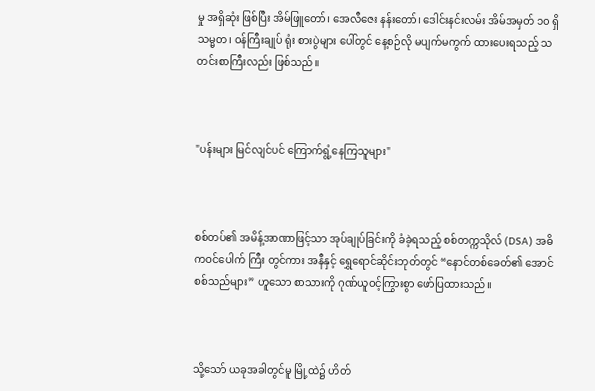မှု အရှိဆုံး ဖြစ်ပြီး အိမ်ဖြူတော်၊ အေလီ‌ဇေး နန်းတော်၊ ဒေါင်းနင်းလမ်း အိမ်အမှတ် ၁၀ ရှိ သမ္မတ၊ ဝန်ကြီးချုပ် ရုံး စားပွဲများ ပေါ်တွင် နေ့စဉ်လို မပျက်မကွက် ထားပေးရသည့် သတင်းစာကြီးလည်း ဖြစ်သည်။



"ပန်းများ မြင်လျင်ပင် ကြောက်ရွံ့နေကြသူများ"



စစ်တပ်၏ အမိန့်အာဏာဖြင့်သာ အုပ်ချုပ်ခြင်းကို ခံခဲ့ရသည့် စစ်တက္ကသိုလ် (DSA) အဓိကဝင်ပေါက် ကြီး တွင်ကား အနီနှင့် ရွှေရောင်ဆိုင်းဘုတ်တွင် “နောင်တစ်ခေတ်၏ အောင်စစ်သည်များ” ဟူသော စာသားကို ဂုဏ်ယူဝင့်ကြွားစွာ ဖော်ပြထားသည်။



သို့သော် ယခုအခါတွင်မူ မြို့ထဲ၌ ဟိတ်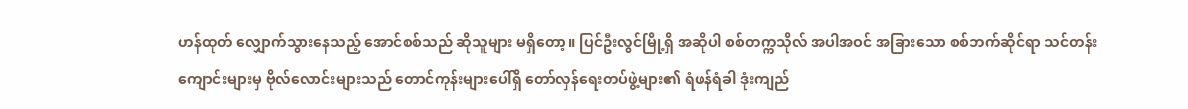ဟန်ထုတ် လျှောက်သွားနေသည့် အောင်စစ်သည် ဆိုသူများ မရှိတော့။ ပြင်ဦးလွင်မြို့ရှိ အဆိုပါ စစ်တက္ကသိုလ် အပါအဝင် အခြားသော စစ်ဘက်ဆိုင်ရာ သင်တန်းကျောင်းများမှ ဗိုလ်လောင်းများသည် တောင်ကုန်းများပေါ်ရှိ တော်လှန်ရေးတပ်ဖွဲ့များ၏ ရံဖန်ရံခါ ဒုံးကျည်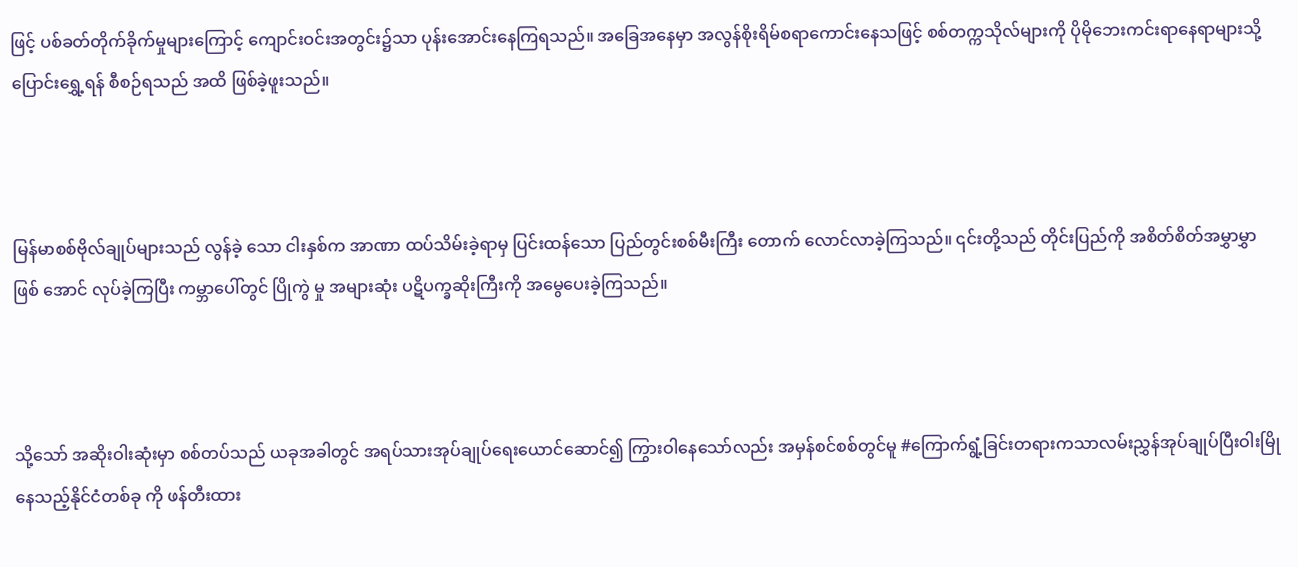ဖြင့် ပစ်ခတ်တိုက်ခိုက်မှုများကြောင့် ကျောင်းဝင်းအတွင်း၌သာ ပုန်းအောင်းနေကြရသည်။ အခြေအနေမှာ အလွန်စိုးရိမ်စရာကောင်းနေသဖြင့် စစ်တက္ကသိုလ်များကို ပိုမိုဘေးကင်းရာနေရာများသို့ ပြောင်းရွှေ့ရန် စီစဉ်ရသည် အထိ ဖြစ်ခဲ့ဖူးသည်။



မြန်မာစစ်ဗိုလ်ချုပ်များသည် လွန်ခဲ့ သော ငါးနှစ်က အာဏာ ထပ်သိမ်းခဲ့ရာမှ ပြင်းထန်သော ပြည်တွင်းစစ်မီးကြီး တောက်‌ လောင်လာခဲ့ကြသည်။ ၎င်းတို့သည် တိုင်းပြည်ကို အစိတ်စိတ်အမွှာမွှာ ဖြစ် အောင် လုပ်ခဲ့ကြပြီး ကမ္ဘာပေါ်တွင် ပြိုကွဲ မှု အများဆုံး ပဋိပက္ခဆိုးကြီးကို အမွေပေးခဲ့ကြသည်။



သို့သော် အဆိုးဝါးဆုံးမှာ စစ်တပ်သည် ယခုအခါတွင် အရပ်သားအုပ်ချုပ်ရေးယောင်ဆောင်၍ ကြွားဝါနေသော်လည်း အမှန်စင်စစ်တွင်မူ #ကြောက်ရွံ့ခြင်းတရားကသာလမ်းညွှန်အုပ်ချုပ်ပြီးဝါးမြိုနေသည့်နိုင်ငံတစ်ခု ကို ဖန်တီးထား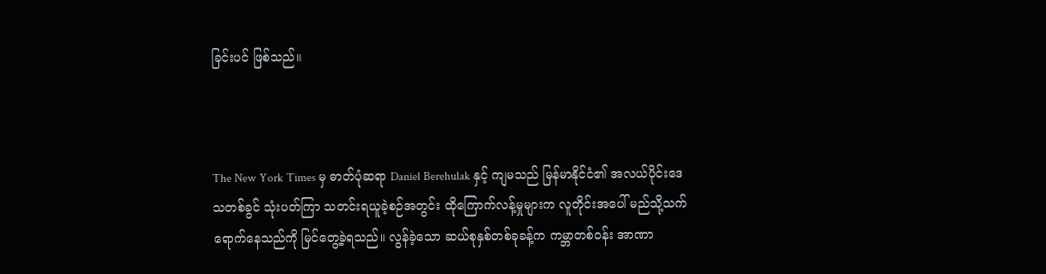ခြင်းပင် ဖြစ်သည်။



The New York Times မှ ဓာတ်ပုံဆရာ Daniel Berehulak နှင့် ကျမသည် မြန်မာနိုင်ငံ၏ အလယ်ပိုင်းဒေသတစ်ခွင် သုံးပတ်ကြာ သတင်းရယူခဲ့စဉ်အတွင်း ထိုကြောက်လန့်မှုများက လူတိုင်းအပေါ် မည်သို့သက်ရောက်နေသည်ကို မြင်တွေ့ခဲ့ရသည်။ လွန်ခဲ့သော ဆယ်စုနှစ်တစ်ခုခန့်က ကမ္ဘာတစ်ဝန်း အာဏာ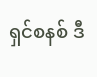ရှင်စနစ် ဒီ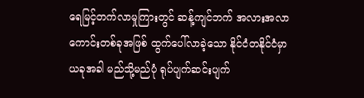ရေမြင့်တက်လာမှုကြားတွင် ဆန့်ကျင်ဘက် အလားအလာကောင်းတစ်ခုအဖြစ် ထွက်ပေါ်လာခဲ့သော နိုင်ငံတနိုင်ငံမှာ ယခုအခါ မည်သို့မည်ပုံ ရုပ်ပျက်ဆင်းပျက်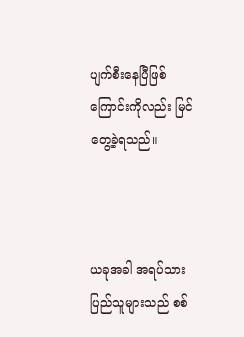ပျက်စီးနေပြီဖြစ်ကြောင်းကိုလည်း မြင်တွေ့ခဲ့ရသည်။



ယခုအခါ အရပ်သားပြည်သူများသည် စစ်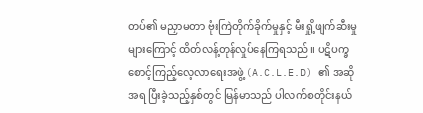တပ်၏ မညှာမတာ ဗုံးကြဲတိုက်ခိုက်မှုနှင့် မီးရှို့ဖျက်ဆီးမှုများကြောင့် ထိတ်လန့်တုန်လှုပ်နေကြရသည်။ ပဋိပက္ခစောင့်ကြည့်လေ့လာရေးအဖွဲ့ (A.C.L.E.D) ၏ အဆိုအရ ပြီးခဲ့သည့်နှစ်တွင် မြန်မာသည် ပါလက်စတိုင်းနယ်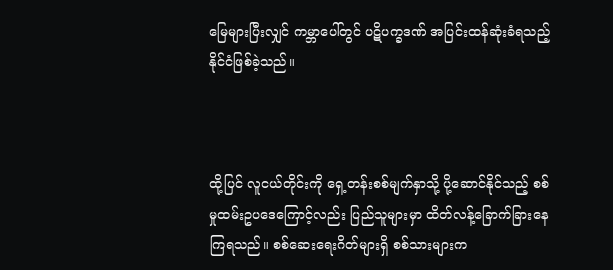မြေများပြီးလျှင် ကမ္ဘာပေါ်တွင် ပဋိပက္ခဒဏ် အပြင်းထန်ဆုံးခံရသည့် နိုင်ငံဖြစ်ခဲ့သည်။



ထို့ပြင် လူငယ်တိုင်းကို ရှေ့တန်းစစ်မျက်နှာသို့ ပို့ဆောင်နိုင်သည့် စစ်မှုထမ်းဥပဒေကြောင့်လည်း ပြည်သူများမှာ ထိတ်လန့်ခြောက်ခြားနေကြရသည်။ စစ်ဆေးရေးဂိတ်များရှိ စစ်သားများက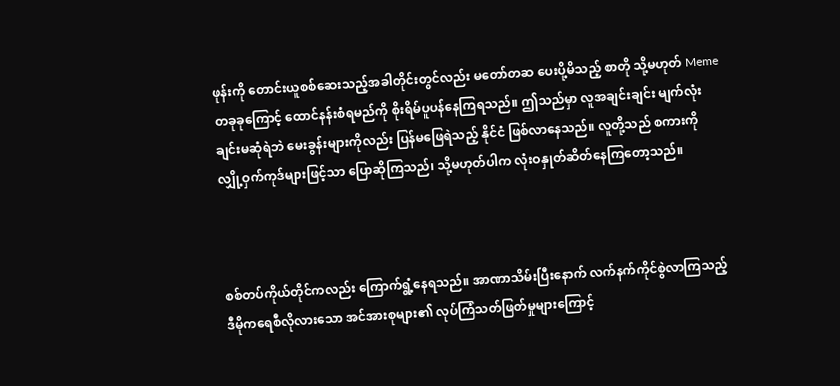ဖုန်းကို တောင်းယူစစ်ဆေးသည့်အခါတိုင်းတွင်လည်း မတော်တဆ ပေးပို့မိသည့် စာတို သို့မဟုတ် Meme တခုခုကြောင့် ထောင်နန်းစံရမည်ကို စိုးရိမ်ပူပန်နေကြရသည်။ ဤသည်မှာ လူအချင်းချင်း မျက်လုံးချင်းမဆုံရဲဘဲ မေးခွန်းများကိုလည်း ပြန်မဖြေရဲသည့် နိုင်ငံ ဖြစ်လာနေသည်။ လူတို့သည် စကားကို လျှို့ဝှက်ကုဒ်များဖြင့်သာ ပြောဆိုကြသည်၊ သို့မဟုတ်ပါက လုံးဝနှုတ်ဆိတ်နေကြတော့သည်။



စစ်တပ်ကိုယ်တိုင်ကလည်း ကြောက်ရွံ့နေရသည်။ အာဏာသိမ်းပြီးနောက် လက်နက်ကိုင်စွဲလာကြသည့် ဒီမိုကရေစီလိုလားသော အင်အားစုများ၏ လုပ်ကြံသတ်ဖြတ်မှုများကြောင့်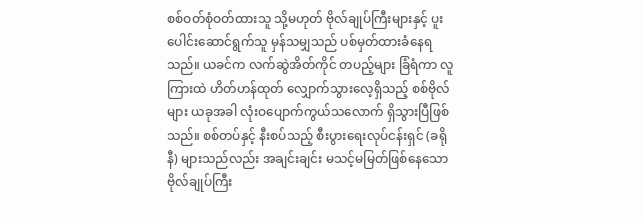စစ်ဝတ်စုံဝတ်ထားသူ သို့မဟုတ် ဗိုလ်ချုပ်ကြီးများနှင့် ပူးပေါင်းဆောင်ရွက်သူ မှန်သမျှသည် ပစ်မှတ်ထားခံနေရသည်။ ယခင်က လက်ဆွဲအိတ်ကိုင် တပည့်များ ခြံရံကာ လူကြားထဲ ဟိတ်ဟန်ထုတ် လျှောက်သွားလေ့ရှိသည့် စစ်ဗိုလ်များ ယခုအခါ လုံးဝပျောက်ကွယ်သလောက် ရှိသွားပြီဖြစ်သည်။ စစ်တပ်နှင့် နီးစပ်သည့် စီးပွားရေးလုပ်ငန်းရှင် (ခရိုနီ) များသည်လည်း အချင်းချင်း မသင့်မမြတ်ဖြစ်နေသော ဗိုလ်ချုပ်ကြီး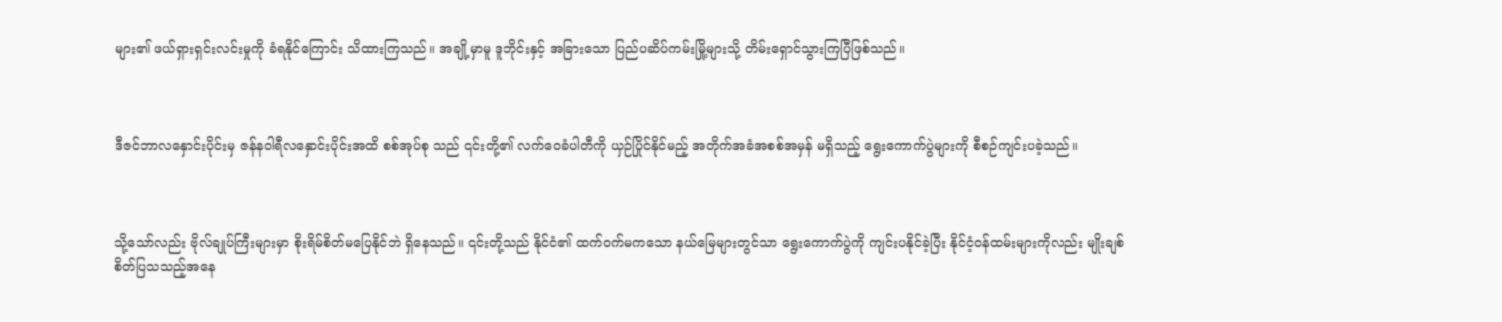များ၏ ဖယ်ရှားရှင်းလင်းမှုကို ခံရနိုင်ကြောင်း သိထားကြသည်။ အချို့မှာမူ ဒူဘိုင်းနှင့် အခြားသော ပြည်ပဆိပ်ကမ်းမြို့များသို့ တိမ်းရှောင်သွားကြပြီဖြစ်သည်။



ဒီဇင်ဘာလနှောင်းပိုင်းမှ ဇန်နဝါရီလနှောင်းပိုင်းအထိ စစ်အုပ်စု သည် ၎င်းတို့၏ လက်ဝေခံပါတီကို ယှဉ်ပြိုင်နိုင်မည့် အတိုက်အခံအစစ်အမှန် မရှိသည့် ရွေးကောက်ပွဲများကို စီစဉ်ကျင်းပခဲ့သည်။



သို့သော်လည်း ဗိုလ်ချုပ်ကြီးများမှာ စိုးရိမ်စိတ်မပြေနိုင်ဘဲ ရှိနေသည်။ ၎င်းတို့သည် နိုင်ငံ၏ ထက်ဝက်မကသော နယ်မြေများတွင်သာ ရွေးကောက်ပွဲကို ကျင်းပနိုင်ခဲ့ပြီး နိုင်ငံ့ဝန်ထမ်းများကိုလည်း မျိုးချစ်စိတ်ပြသသည့်အနေ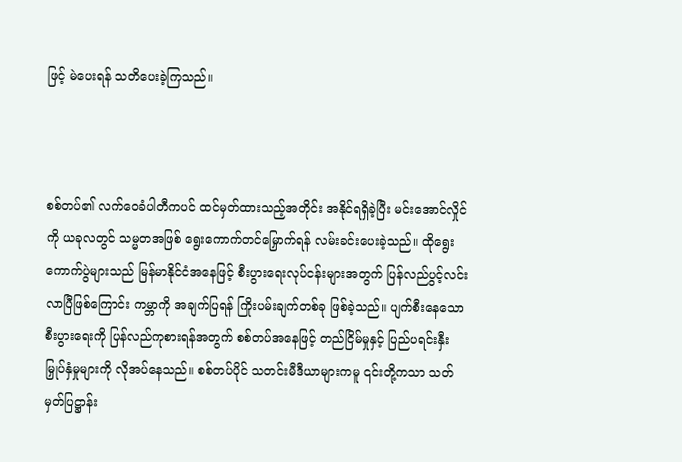ဖြင့် မဲပေးရန် သတိပေးခဲ့ကြသည်။



စစ်တပ်၏ လက်ဝေခံပါတီကပင် ထင်မှတ်ထားသည့်အတိုင်း အနိုင်ရရှိခဲ့ပြီး မင်းအောင်လှိုင်ကို ယခုလတွင် သမ္မတအဖြစ် ရွေးကောက်တင်မြှောက်ရန် လမ်းခင်းပေးခဲ့သည်။ ထိုရွေးကောက်ပွဲများသည် မြန်မာနိုင်ငံအနေဖြင့် စီးပွားရေးလုပ်ငန်းများအတွက် ပြန်လည်ပွင့်လင်းလာပြီဖြစ်ကြောင်း ကမ္ဘာကို အချက်ပြရန် ကြိုးပမ်းချက်တစ်ခု ဖြစ်ခဲ့သည်။ ပျက်စီးနေသော စီးပွားရေးကို ပြန်လည်ကုစားရန်အတွက် စစ်တပ်အနေဖြင့် တည်ငြိမ်မှုနှင့် ပြည်ပရင်းနှီးမြှုပ်နှံမှုများကို လိုအပ်နေသည်။ စစ်တပ်ပိုင် သတင်းမီဒီယာများကမူ ၎င်းတို့ကသာ သတ်မှတ်ပြဋ္ဌာန်း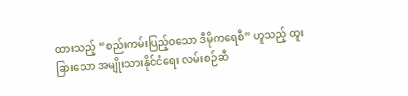ထားသည့် “စည်းကမ်းပြည့်ဝသော ဒီမိုကရေစီ” ဟူသည့် ထူးခြားသော အမျိုးသားနိုင်ငံရေး လမ်းစဉ်ဆီ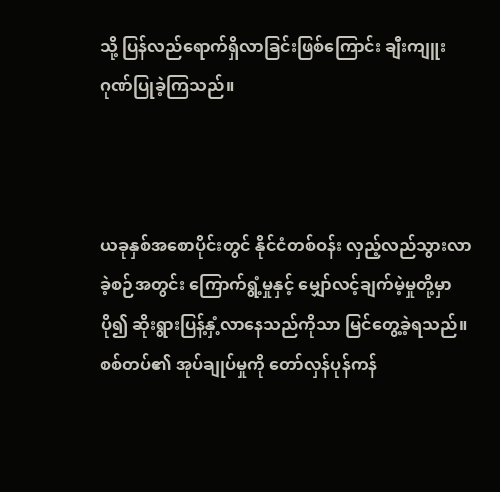သို့ ပြန်လည်ရောက်ရှိလာခြင်းဖြစ်ကြောင်း ချီးကျူးဂုဏ်ပြုခဲ့ကြသည်။



ယခုနှစ်အစောပိုင်းတွင် နိုင်ငံတစ်ဝန်း လှည့်လည်သွားလာခဲ့စဉ်အတွင်း ကြောက်ရွံ့မှုနှင့် မျှော်လင့်ချက်မဲ့မှုတို့မှာ ပို၍ ဆိုးရွားပြန့်နှံ့လာနေသည်ကိုသာ မြင်တွေ့ခဲ့ရသည်။ စစ်တပ်၏ အုပ်ချုပ်မှုကို တော်လှန်ပုန်ကန်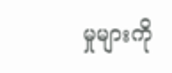မှုများကို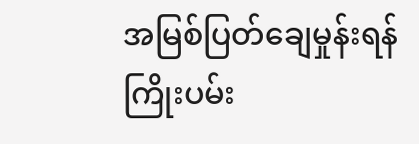အမြစ်ပြတ်ချေမှုန်းရန် ကြိုးပမ်း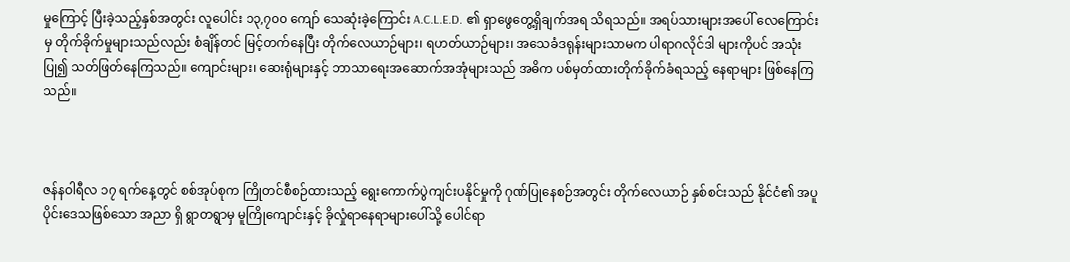မှုကြောင့် ပြီးခဲ့သည့်နှစ်အတွင်း လူပေါင်း ၁၃,၇၀၀ ကျော် သေဆုံးခဲ့ကြောင်း A.C.L.E.D. ၏ ရှာဖွေတွေ့ရှိချက်အရ သိရသည်။ အရပ်သားများအပေါ် လေကြောင်းမှ တိုက်ခိုက်မှုများသည်လည်း စံချိန်တင် မြင့်တက်နေပြီး တိုက်လေယာဉ်များ၊ ရဟတ်ယာဉ်များ၊ အသေခံဒရုန်းများသာမက ပါရာဂလိုင်ဒါ များကိုပင် အသုံးပြု၍ သတ်ဖြတ်နေကြသည်။ ကျောင်းများ၊ ဆေးရုံများနှင့် ဘာသာရေးအဆောက်အအုံများသည် အဓိက ပစ်မှတ်ထားတိုက်ခိုက်ခံရသည့် နေရာများ ဖြစ်နေကြသည်။



ဇန်နဝါရီလ ၁၇ ရက်နေ့တွင် စစ်အုပ်စုက ကြိုတင်စီစဉ်ထားသည့် ရွေးကောက်ပွဲကျင်းပနိုင်မှုကို ဂုဏ်ပြုနေစဉ်အတွင်း တိုက်လေယာဉ် နှစ်စင်းသည် နိုင်ငံ၏ အပူပိုင်းဒေသဖြစ်သော အညာ ရှိ ရွာတရွာမှ မူကြိုကျောင်းနှင့် ခိုလှုံရာနေရာများပေါ်သို့ ပေါင်ရာ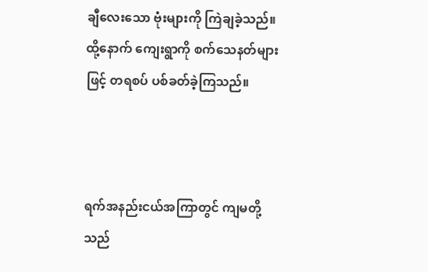ချီလေးသော ဗုံးများကို ကြဲချခဲ့သည်။ ထို့နောက် ကျေးရွာကို စက်သေနတ်များဖြင့် တရစပ် ပစ်ခတ်ခဲ့ကြသည်။



ရက်အနည်းငယ်အကြာတွင် ကျမတို့သည်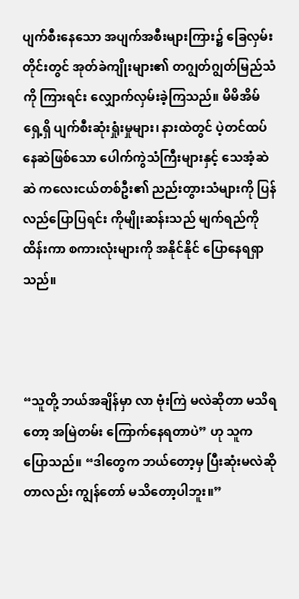ပျက်စီးနေသော အပျက်အစီးများကြား၌ ခြေလှမ်းတိုင်းတွင် အုတ်ခဲကျိုးများ၏ တဂျွတ်ဂျွတ်မြည်သံကို ကြားရင်း လျှောက်လှမ်းခဲ့ကြသည်။ မိမိအိမ်ရှေ့ရှိ ပျက်စီးဆုံးရှုံးမှုများ၊ နားထဲတွင် ပဲ့တင်ထပ် နေဆဲဖြစ်သော ပေါက်ကွဲသံကြီးများနှင့် သေအံ့ဆဲဆဲ ကလေးငယ်တစ်ဦး၏ ညည်းတွားသံများကို ပြန်လည်ပြောပြရင်း ကိုမျိုးဆန်းသည် မျက်ရည်ကို ထိန်းကာ စကားလုံးများကို အနိုင်နိုင် ပြောနေရရှာသည်။



“သူတို့ ဘယ်အချိန်မှာ လာ ဗုံးကြဲ မလဲဆိုတာ မသိရတော့ အမြဲတမ်း ကြောက်နေရတာပဲ” ဟု သူက ပြောသည်။ “ဒါတွေက ဘယ်တော့မှ ပြီးဆုံးမလဲဆိုတာလည်း ကျွန်တော် မသိတော့ပါဘူး။”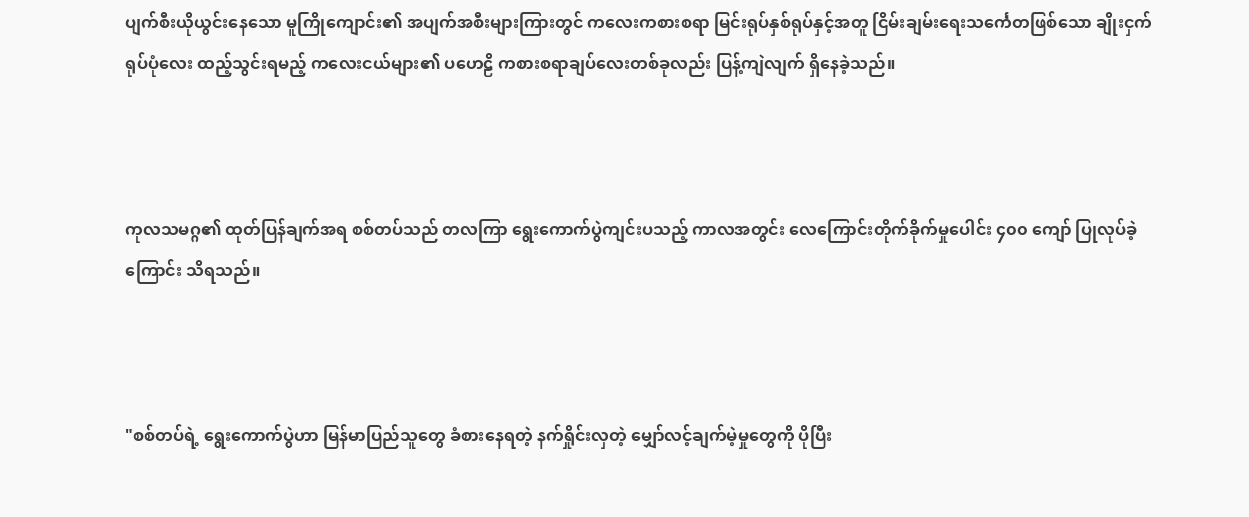ပျက်စီးယိုယွင်းနေသော မူကြိုကျောင်း၏ အပျက်အစီးများကြားတွင် ကလေးကစားစရာ မြင်းရုပ်နှစ်ရုပ်နှင့်အတူ ငြိမ်းချမ်းရေးသင်္ကေတဖြစ်သော ချိုးငှက်ရုပ်ပုံလေး ထည့်သွင်းရမည့် ကလေးငယ်များ၏ ပဟေဠိ ကစားစရာချပ်လေးတစ်ခုလည်း ပြန့်ကျဲလျက် ရှိနေခဲ့သည်။



ကုလသမဂ္ဂ၏ ထုတ်ပြန်ချက်အရ စစ်တပ်သည် တလကြာ ရွေးကောက်ပွဲကျင်းပသည့် ကာလအတွင်း လေကြောင်းတိုက်ခိုက်မှုပေါင်း ၄၀၀ ကျော် ပြုလုပ်ခဲ့ကြောင်း သိရသည်။



"စစ်တပ်ရဲ့ ရွေးကောက်ပွဲဟာ မြန်မာပြည်သူတွေ ခံစားနေရတဲ့ နက်ရှိုင်းလှတဲ့ မျှော်လင့်ချက်မဲ့မှုတွေကို ပိုပြီး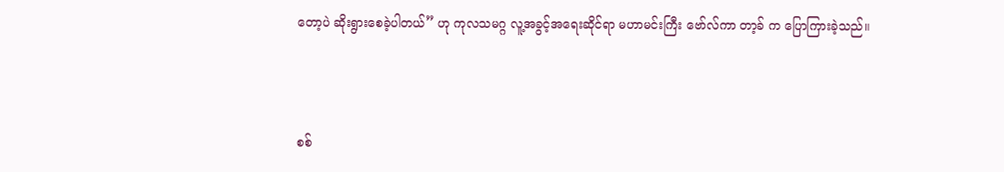တော့ပဲ ဆိုးရွားစေခဲ့ပါတယ်” ဟု ကုလသမဂ္ဂ လူ့အခွင့်အရေးဆိုင်ရာ မဟာမင်းကြီး ဗော်လ်ကာ တာ့ခ် က ပြောကြားခဲ့သည်။



စစ်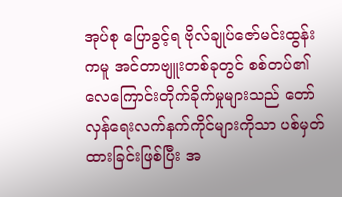အုပ်စု ပြောခွင့်ရ ဗိုလ်ချုပ်ဇော်မင်းထွန်းကမူ အင်တာဗျူးတစ်ခုတွင် စစ်တပ်၏ လေကြောင်းတိုက်ခိုက်မှုများသည် တော်လှန်ရေးလက်နက်ကိုင်များကိုသာ ပစ်မှတ်ထားခြင်းဖြစ်ပြီး အ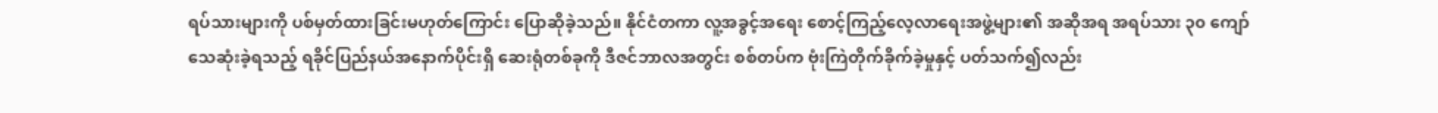ရပ်သားများကို ပစ်မှတ်ထားခြင်းမဟုတ်ကြောင်း ပြောဆိုခဲ့သည်။ နိုင်ငံတကာ လူ့အခွင့်အရေး စောင့်ကြည့်လေ့လာရေးအဖွဲ့များ၏ အဆိုအရ အရပ်သား ၃၀ ကျော် သေဆုံးခဲ့ရသည့် ရခိုင်ပြည်နယ်အနောက်ပိုင်းရှိ ဆေးရုံတစ်ခုကို ဒီဇင်ဘာလအတွင်း စစ်တပ်က ဗုံးကြဲတိုက်ခိုက်ခဲ့မှုနှင့် ပတ်သက်၍လည်း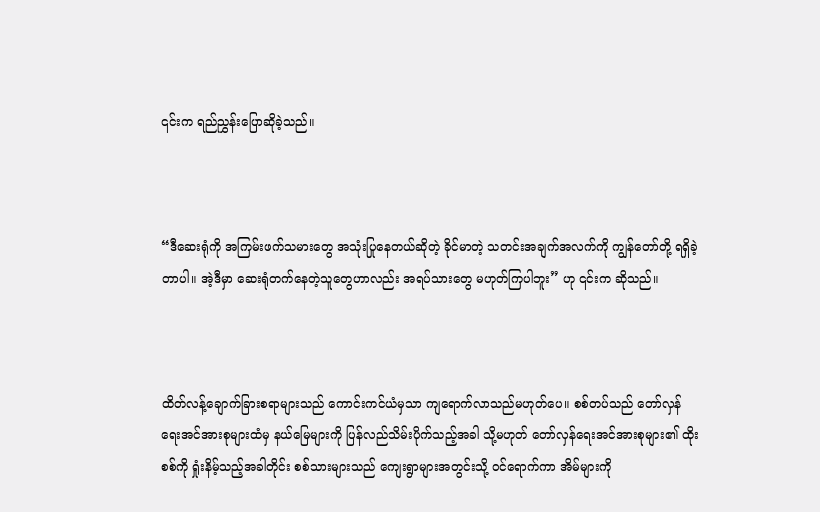၎င်းက ရည်ညွှန်းပြောဆိုခဲ့သည်။



“ဒီဆေးရုံကို အကြမ်းဖက်သမားတွေ အသုံးပြုနေတယ်ဆိုတဲ့ ခိုင်မာတဲ့ သတင်းအချက်အလက်ကို ကျွန်တော်တို့ ရရှိခဲ့တာပါ။ အဲ့ဒီမှာ ဆေးရုံတက်နေတဲ့သူတွေဟာလည်း အရပ်သားတွေ မဟုတ်ကြပါဘူး” ဟု ၎င်းက ဆိုသည်။



ထိတ်လန့်ချောက်ခြားစရာများသည် ကောင်းကင်ယံမှသာ ကျရောက်လာသည်မဟုတ်ပေ။ စစ်တပ်သည် တော်လှန်ရေးအင်အားစုများထံမှ နယ်မြေများကို ပြန်လည်သိမ်းပိုက်သည့်အခါ သို့မဟုတ် တော်လှန်ရေးအင်အားစုများ၏ ထိုးစစ်ကို ရှုံးနိမ့်သည့်အခါတိုင်း စစ်သားများသည် ကျေးရွာများအတွင်းသို့ ဝင်ရောက်ကာ အိမ်များကို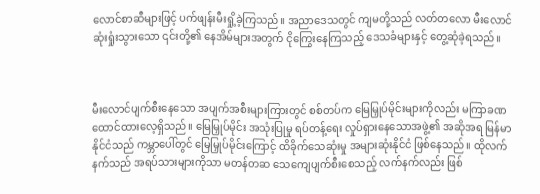လောင်စာဆီများဖြင့် ပက်ဖျန်းမီးရှို့ခဲ့ကြသည်။ အညာဒေသတွင် ကျမတို့သည် လတ်တလော မီးလောင်ဆုံးရှုံးသွားသော ၎င်းတို့၏ နေအိမ်များအတွက် ငိုကြွေးနေကြသည့် ဒေသခံများနှင့် တွေ့ဆုံခဲ့ရသည်။



မီးလောင်ပျက်စီးနေသော အပျက်အစီးများကြားတွင် စစ်တပ်က မြေမြှုပ်မိုင်းများကိုလည်း မကြာခဏ ထောင်ထားလေ့ရှိသည်။ မြေမြှုပ်မိုင်း အသုံးပြုမှု ရပ်တန့်ရေး လှုပ်ရှားနေသောအဖွဲ့၏ အဆိုအရ မြန်မာနိုင်ငံသည် ကမ္ဘာပေါ်တွင် မြေမြှုပ်မိုင်းကြောင့် ထိခိုက်သေဆုံးမှု အများဆုံးနိုင်ငံ ဖြစ်နေသည်။ ထိုလက်နက်သည် အရပ်သားများကိုသာ မတန်တဆ သေကျေပျက်စီးစေသည့် လက်နက်လည်း ဖြစ်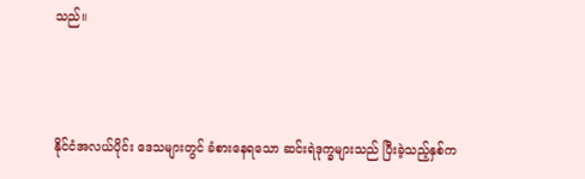သည်။



နိုင်ငံအလယ်ပိုင်း ဒေသများတွင် ခံစားနေရသော ဆင်းရဲဒုက္ခများသည် ပြီးခဲ့သည့်နှစ်က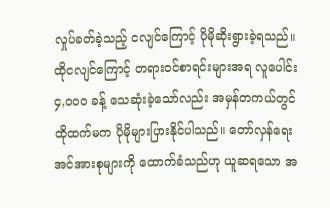လှုပ်ခတ်ခဲ့သည့် ငလျင်ကြောင့် ပိုမိုဆိုးရွားခဲ့ရသည်။ ထိုငလျင်ကြောင့် တရားဝင်စာရင်းများအရ လူပေါင်း ၄,၀၀၀ ခန့် သေဆုံးခဲ့သော်လည်း အမှန်တကယ်တွင် ထိုထက်မက ပိုမိုများပြားနိုင်ပါသည်။ တော်လှန်ရေးအင်အားစုများကို ထောက်ခံသည်ဟု ယူဆရသော အ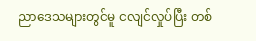ညာဒေသများတွင်မူ ငလျင်လှုပ်ပြီး တစ်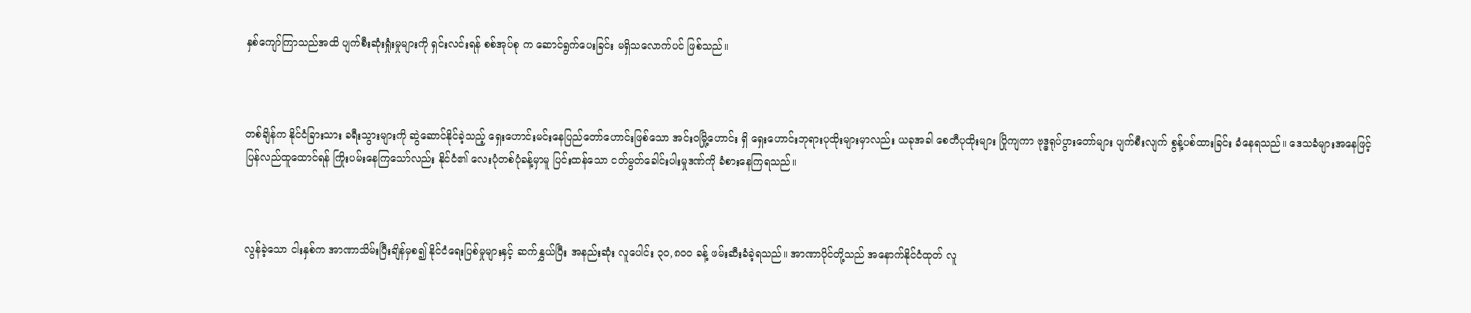နှစ်ကျော်ကြာသည်အထိ ပျက်စီးဆုံးရှုံးမှုများကို ရှင်းလင်းရန် စစ်အုပ်စု က ဆောင်ရွက်ပေးခြင်း မရှိသလောက်ပင် ဖြစ်သည်။



တစ်ချိန်က နိုင်ငံခြားသား ခရီးသွားများကို ဆွဲဆောင်နိုင်ခဲ့သည့် ရှေးဟောင်းမင်းနေပြည်တော်ဟောင်းဖြစ်သော အင်းဝမြို့ဟောင်း ရှိ ရှေးဟောင်းဘုရားပုထိုးများမှာလည်း ယခုအခါ စေတီပုထိုးများ ပြိုကျကာ ဗုဒ္ဓရုပ်ပွားတော်များ ပျက်စီးလျက် စွန့်ပစ်ထားခြင်း ခံနေရသည်။ ဒေသခံများအနေဖြင့် ပြန်လည်ထူထောင်ရန် ကြိုးပမ်းနေကြသော်လည်း နိုင်ငံ၏ လေးပုံတစ်ပုံခန့်မှာမူ ပြင်းထန်သော ငတ်မွတ်ခေါင်းပါးမှုဒဏ်ကို ခံစားနေကြရသည်။



လွန်ခဲ့သော ငါးနှစ်က အာဏာသိမ်းပြီးချိန်မှစ၍ နိုင်ငံရေးပြစ်မှုများနှင့် ဆက်နွှယ်ပြီး အနည်းဆုံး လူပေါင်း ၃၀,၈၀၀ ခန့် ဖမ်းဆီးခံခဲ့ရသည်။ အာဏာပိုင်တို့သည် အနောက်နိုင်ငံထုတ် လူ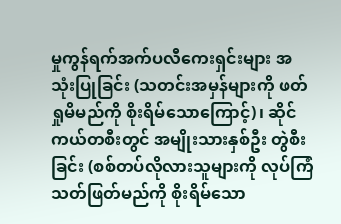မှုကွန်ရက်အက်ပလီကေးရှင်းများ အသုံးပြုခြင်း (သတင်းအမှန်များကို ဖတ်ရှုမိမည်ကို စိုးရိမ်သောကြောင့်)၊ ဆိုင်ကယ်တစီးတွင် အမျိုးသားနှစ်ဦး တွဲစီးခြင်း (စစ်တပ်လိုလားသူများကို လုပ်ကြံသတ်ဖြတ်မည်ကို စိုးရိမ်သော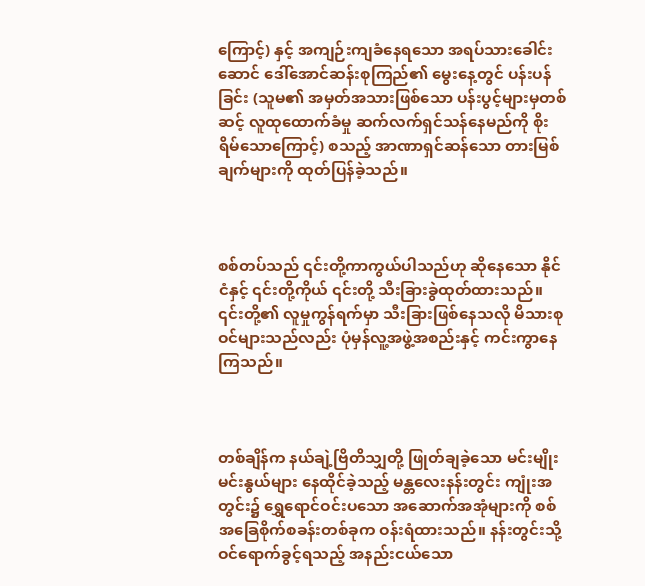ကြောင့်) နှင့် အကျဉ်းကျခံနေရသော အရပ်သားခေါင်းဆောင် ဒေါ်အောင်ဆန်းစုကြည်၏ မွေးနေ့တွင် ပန်းပန်ခြင်း (သူမ၏ အမှတ်အသားဖြစ်သော ပန်းပွင့်များမှတစ်ဆင့် လူထုထောက်ခံမှု ဆက်လက်ရှင်သန်နေမည်ကို စိုးရိမ်သောကြောင့်) စသည့် အာဏာရှင်ဆန်သော တားမြစ်ချက်များကို ထုတ်ပြန်ခဲ့သည်။



စစ်တပ်သည် ၎င်းတို့ကာကွယ်ပါသည်ဟု ဆိုနေသော နိုင်ငံနှင့် ၎င်းတို့ကိုယ် ၎င်းတို့ သီးခြားခွဲထုတ်ထားသည်။ ၎င်းတို့၏ လူမှုကွန်ရက်မှာ သီးခြားဖြစ်နေသလို မိသားစုဝင်များသည်လည်း ပုံမှန်လူ့အဖွဲ့အစည်းနှင့် ကင်းကွာနေကြသည်။



တစ်ချိန်က နယ်ချဲ့ဗြိတိသျှတို့ ဖြုတ်ချခဲ့သော မင်းမျိုးမင်းနွယ်များ နေထိုင်ခဲ့သည့် မန္တလေးနန်းတွင်း ကျုံးအတွင်း၌ ရွှေရောင်ဝင်းပသော အဆောက်အအုံများကို စစ်အခြေစိုက်စခန်းတစ်ခုက ဝန်းရံထားသည်။ နန်းတွင်းသို့ ဝင်ရောက်ခွင့်ရသည့် အနည်းငယ်သော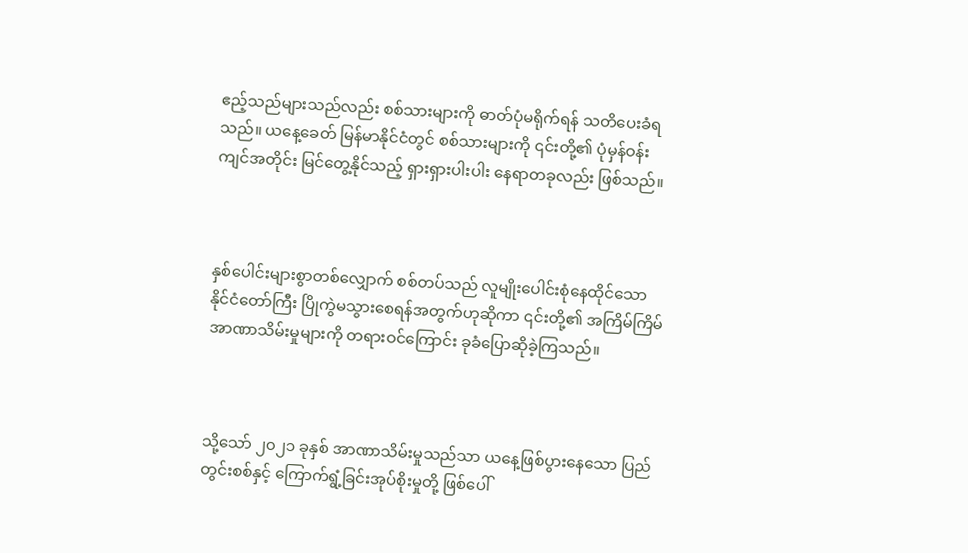ဧည့်သည်များသည်လည်း စစ်သားများကို ဓာတ်ပုံမရိုက်ရန် သတိပေးခံရသည်။ ယနေ့ခေတ် မြန်မာနိုင်ငံတွင် စစ်သားများကို ၎င်းတို့၏ ပုံမှန်ဝန်းကျင်အတိုင်း မြင်တွေ့နိုင်သည့် ရှားရှားပါးပါး နေရာတခုလည်း ဖြစ်သည်။



နှစ်ပေါင်းများစွာတစ်လျှောက် စစ်တပ်သည် လူမျိုးပေါင်းစုံနေထိုင်သော နိုင်ငံတော်ကြီး ပြိုကွဲမသွားစေရန်အတွက်ဟုဆိုကာ ၎င်းတို့၏ အကြိမ်ကြိမ်အာဏာသိမ်းမှုများကို တရားဝင်ကြောင်း ခုခံပြောဆိုခဲ့ကြသည်။



သို့သော် ၂၀၂၁ ခုနှစ် အာဏာသိမ်းမှုသည်သာ ယနေ့ဖြစ်ပွားနေသော ပြည်တွင်းစစ်နှင့် ကြောက်ရွံ့ခြင်းအုပ်စိုးမှုတို့ ဖြစ်ပေါ်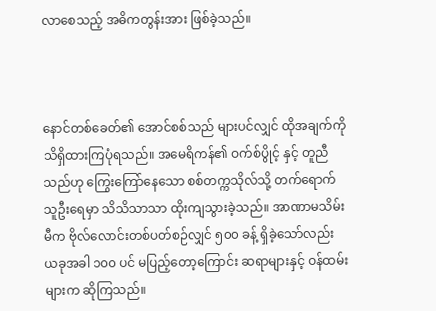လာစေသည့် အဓိကတွန်းအား ဖြစ်ခဲ့သည်။



နောင်တစ်ခေတ်၏ အောင်စစ်သည် များပင်လျှင် ထိုအချက်ကို သိရှိထားကြပုံရသည်။ အမေရိကန်၏ ဝက်စ်ပွိုင့် နှင့် တူညီသည်ဟု ကြွေးကြော်နေသော စစ်တက္ကသိုလ်သို့ တက်ရောက်သူဦးရေမှာ သိသိသာသာ ထိုးကျသွားခဲ့သည်။ အာဏာမသိမ်းမီက ဗိုလ်လောင်းတစ်ပတ်စဉ်လျှင် ၅၀၀ ခန့် ရှိခဲ့သော်လည်း ယခုအခါ ၁၀၀ ပင် မပြည့်တော့ကြောင်း ဆရာများနှင့် ဝန်ထမ်းများက ဆိုကြသည်။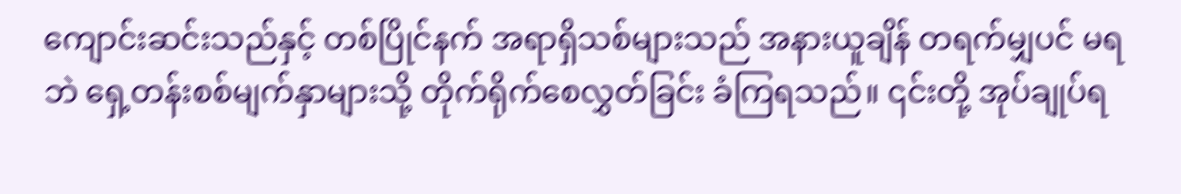ကျောင်းဆင်းသည်နှင့် တစ်ပြိုင်နက် အရာရှိသစ်များသည် အနားယူချိန် တရက်မျှပင် မရဘဲ ရှေ့တန်းစစ်မျက်နှာများသို့ တိုက်ရိုက်စေလွှတ်ခြင်း ခံကြရသည်။ ၎င်းတို့ အုပ်ချုပ်ရ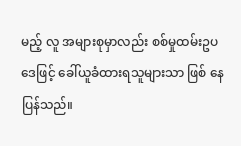မည့် လူ အများစုမှာလည်း စစ်မှုထမ်းဥပဒေဖြင့် ခေါ်ယူခံထားရသူများသာ ဖြစ် နေပြန်သည်။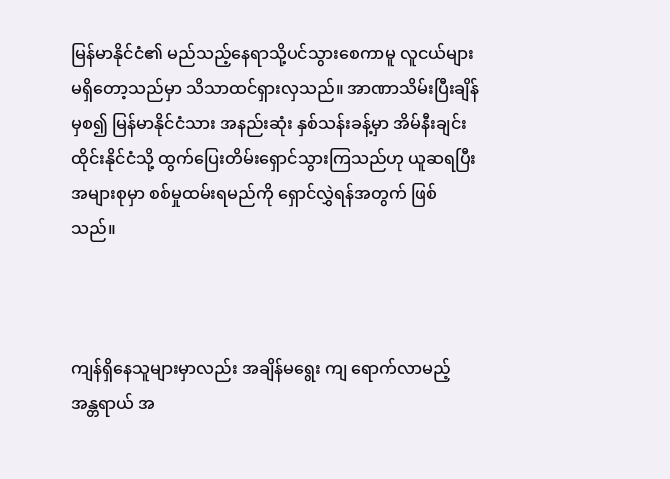မြန်မာနိုင်ငံ၏ မည်သည့်နေရာသို့ပင်သွားစေကာမူ လူငယ်များ မရှိတော့သည်မှာ သိသာထင်ရှားလှသည်။ အာဏာသိမ်းပြီးချိန်မှစ၍ မြန်မာနိုင်ငံသား အနည်းဆုံး နှစ်သန်းခန့်မှာ အိမ်နီးချင်း ထိုင်းနိုင်ငံသို့ ထွက်ပြေးတိမ်းရှောင်သွားကြသည်ဟု ယူဆရပြီး အများစုမှာ စစ်မှုထမ်းရမည်ကို ရှောင်လွှဲရန်အတွက် ဖြစ်သည်။



ကျန်ရှိနေသူများမှာလည်း အချိန်မရွေး ကျ‌ ရောက်လာမည့် အန္တရာယ် အ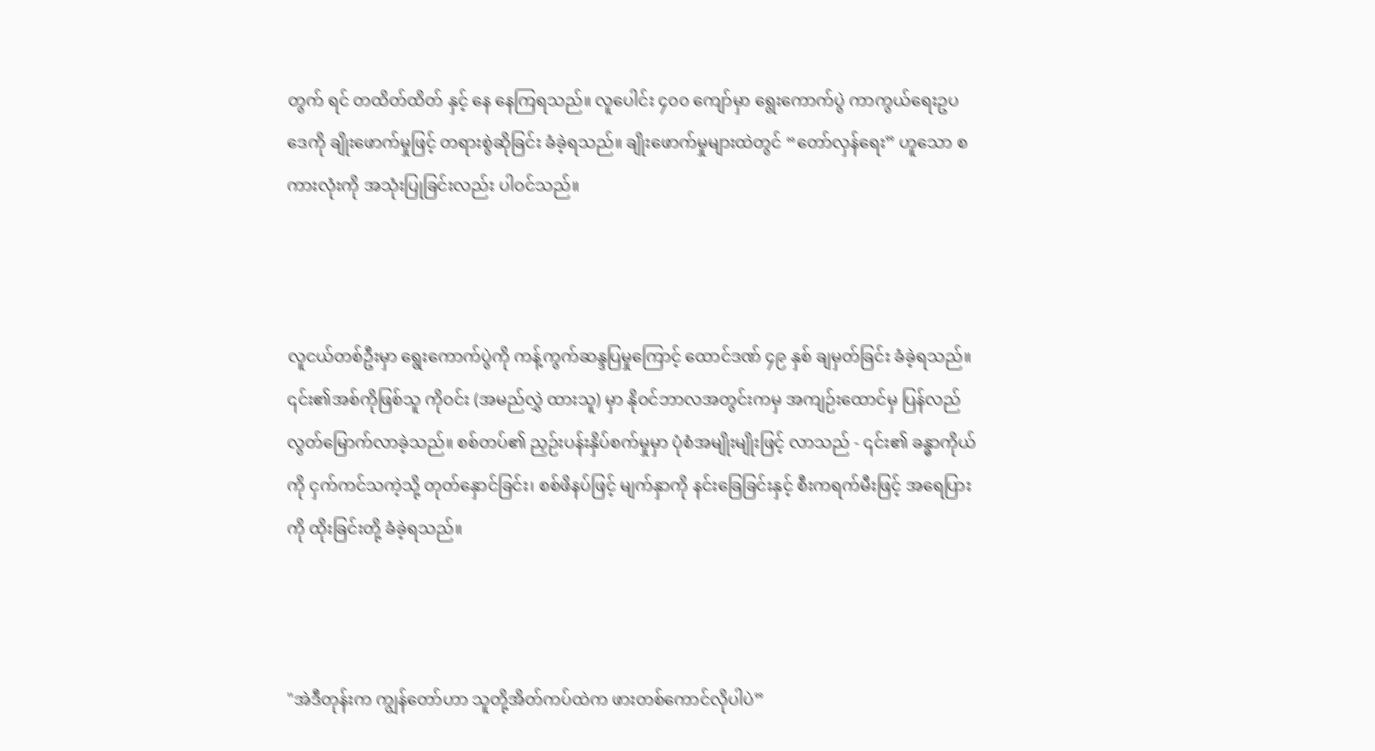တွက် ရင် တထိတ်ထိတ် နှင့် နေ နေကြရသည်။ လူပေါင်း ၄၀၀ ကျော်မှာ ရွေးကောက်ပွဲ ကာကွယ်ရေးဥပဒေကို ချိုးဖောက်မှုဖြင့် တရားစွဲဆိုခြင်း ခံခဲ့ရသည်။ ချိုးဖောက်မှုများထဲတွင် “တော်လှန်ရေး” ဟူသော စကားလုံးကို အသုံးပြုခြင်းလည်း ပါဝင်သည်။



လူငယ်တစ်ဦးမှာ ရွေးကောက်ပွဲကို ကန့်ကွက်ဆန္ဒပြမှုကြောင့် ထောင်ဒဏ် ၄၉ နှစ် ချမှတ်ခြင်း ခံခဲ့ရသည်။ ၎င်း၏အစ်ကိုဖြစ်သူ ကိုဝင်း (အမည်လွှဲ ထားသူ) မှာ နိုဝင်ဘာလအတွင်းကမှ အကျဉ်းထောင်မှ ပြန်လည်လွတ်မြောက်လာခဲ့သည်။ စစ်တပ်၏ ညှဉ်းပန်းနှိပ်စက်မှုမှာ ပုံစံအမျိုးမျိုးဖြင့် လာသည် - ၎င်း၏ ခန္ဓာကိုယ်ကို ငှက်ကင်သကဲ့သို့ တုတ်နှောင်ခြင်း၊ စစ်ဖိနပ်ဖြင့် မျက်နှာကို နင်းခြေခြင်းနှင့် စီးကရက်မီးဖြင့် အရေပြားကို ထိုးခြင်းတို့ ခံခဲ့ရသည်။



"အဲဒီတုန်းက ကျွန်တော်ဟာ သူတို့အိတ်ကပ်ထဲက ဖားတစ်ကောင်လိုပါပဲ”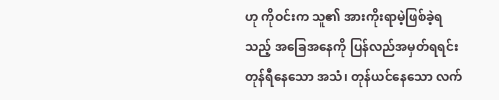ဟု ကိုဝင်းက သူ၏ အားကိုးရာမဲ့ဖြစ်ခဲ့ရသည့် အခြေအနေကို ပြန်လည်အမှတ်ရရင်း တုန်ရီနေသော အသံ၊ တုန်ယင်နေသော လက်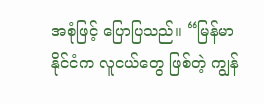အစုံဖြင့် ပြောပြသည်။ “မြန်မာနိုင်ငံက လူငယ်တွေ ဖြစ်တဲ့ ကျွန်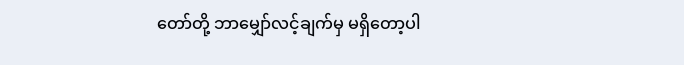တော်တို့ ဘာမျှော်လင့်ချက်မှ မရှိတော့ပါ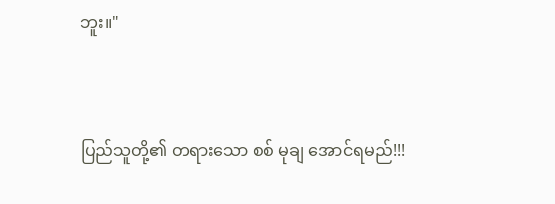ဘူး။"



ပြည်သူတို့၏ တရားသော စစ် မုချ အောင်ရမည်!!!